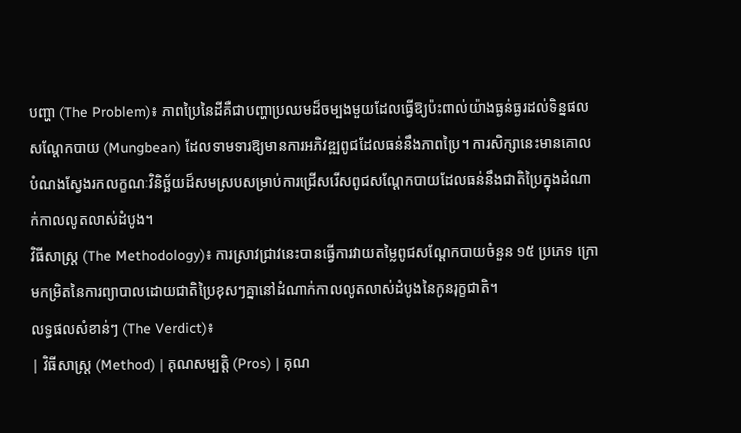បញ្ហា (The Problem)៖ ភាពប្រៃនៃដីគឺជាបញ្ហាប្រឈមដ៏ចម្បងមួយដែលធ្វើឱ្យប៉ះពាល់យ៉ាងធ្ងន់ធ្ងរដល់ទិន្នផលសណ្តែកបាយ (Mungbean) ដែលទាមទារឱ្យមានការអភិវឌ្ឍពូជដែលធន់នឹងភាពប្រៃ។ ការសិក្សានេះមានគោលបំណងស្វែងរកលក្ខណៈវិនិច្ឆ័យដ៏សមស្របសម្រាប់ការជ្រើសរើសពូជសណ្តែកបាយដែលធន់នឹងជាតិប្រៃក្នុងដំណាក់កាលលូតលាស់ដំបូង។
វិធីសាស្ត្រ (The Methodology)៖ ការស្រាវជ្រាវនេះបានធ្វើការវាយតម្លៃពូជសណ្តែកបាយចំនួន ១៥ ប្រភេទ ក្រោមកម្រិតនៃការព្យាបាលដោយជាតិប្រៃខុសៗគ្នានៅដំណាក់កាលលូតលាស់ដំបូងនៃកូនរុក្ខជាតិ។
លទ្ធផលសំខាន់ៗ (The Verdict)៖
| វិធីសាស្ត្រ (Method) | គុណសម្បត្តិ (Pros) | គុណ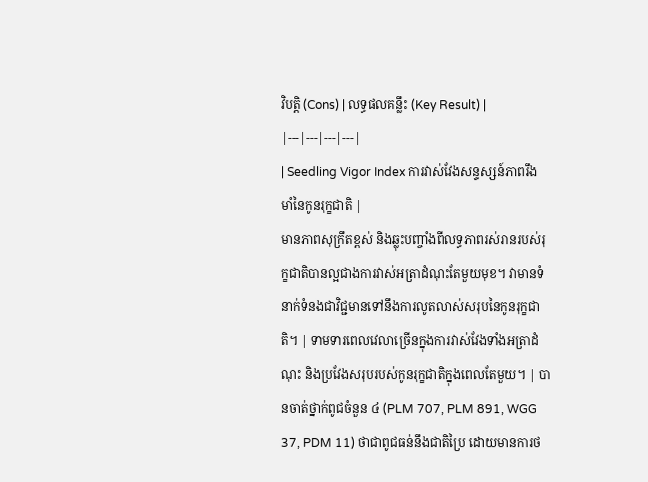វិបត្តិ (Cons) | លទ្ធផលគន្លឹះ (Key Result) |
|---|---|---|---|
| Seedling Vigor Index ការវាស់វែងសន្ទស្សន៍ភាពរឹងមាំនៃកូនរុក្ខជាតិ |
មានភាពសុក្រឹតខ្ពស់ និងឆ្លុះបញ្ចាំងពីលទ្ធភាពរស់រានរបស់រុក្ខជាតិបានល្អជាងការវាស់អត្រាដំណុះតែមួយមុខ។ វាមានទំនាក់ទំនងជាវិជ្ជមានទៅនឹងការលូតលាស់សរុបនៃកូនរុក្ខជាតិ។ | ទាមទារពេលវេលាច្រើនក្នុងការវាស់វែងទាំងអត្រាដំណុះ និងប្រវែងសរុបរបស់កូនរុក្ខជាតិក្នុងពេលតែមួយ។ | បានចាត់ថ្នាក់ពូជចំនួន ៤ (PLM 707, PLM 891, WGG 37, PDM 11) ថាជាពូជធន់នឹងជាតិប្រៃ ដោយមានការថ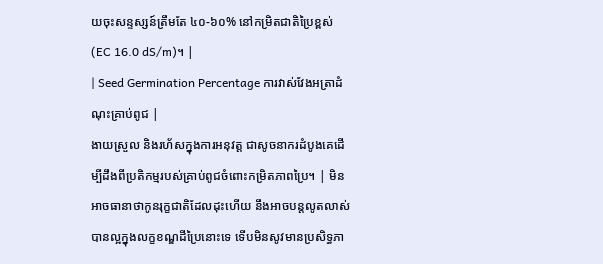យចុះសន្ទស្សន៍ត្រឹមតែ ៤០-៦០% នៅកម្រិតជាតិប្រៃខ្ពស់ (EC 16.0 dS/m)។ |
| Seed Germination Percentage ការវាស់វែងអត្រាដំណុះគ្រាប់ពូជ |
ងាយស្រួល និងរហ័សក្នុងការអនុវត្ត ជាសូចនាករដំបូងគេដើម្បីដឹងពីប្រតិកម្មរបស់គ្រាប់ពូជចំពោះកម្រិតភាពប្រៃ។ | មិនអាចធានាថាកូនរុក្ខជាតិដែលដុះហើយ នឹងអាចបន្តលូតលាស់បានល្អក្នុងលក្ខខណ្ឌដីប្រៃនោះទេ ទើបមិនសូវមានប្រសិទ្ធភា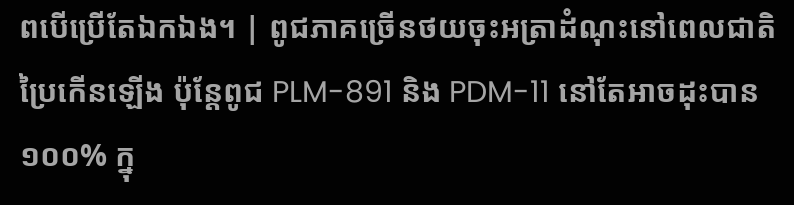ពបើប្រើតែឯកឯង។ | ពូជភាគច្រើនថយចុះអត្រាដំណុះនៅពេលជាតិប្រៃកើនឡើង ប៉ុន្តែពូជ PLM-891 និង PDM-11 នៅតែអាចដុះបាន ១០០% ក្នុ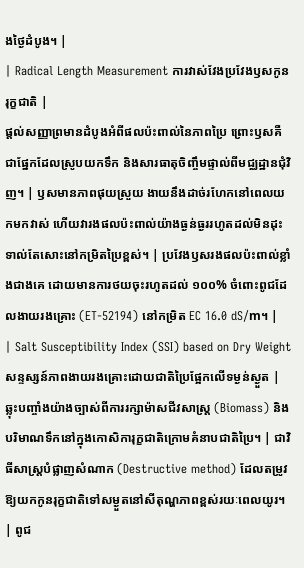ងថ្ងៃដំបូង។ |
| Radical Length Measurement ការវាស់វែងប្រវែងឫសកូនរុក្ខជាតិ |
ផ្តល់សញ្ញាព្រមានដំបូងអំពីផលប៉ះពាល់នៃភាពប្រៃ ព្រោះឫសគឺជាផ្នែកដែលស្រូបយកទឹក និងសារធាតុចិញ្ចឹមផ្ទាល់ពីមជ្ឈដ្ឋានជុំវិញ។ | ឫសមានភាពផុយស្រួយ ងាយនឹងដាច់រហែកនៅពេលយកមកវាស់ ហើយវារងផលប៉ះពាល់យ៉ាងធ្ងន់ធ្ងររហូតដល់មិនដុះទាល់តែសោះនៅកម្រិតប្រៃខ្ពស់។ | ប្រវែងឫសរងផលប៉ះពាល់ខ្លាំងជាងគេ ដោយមានការថយចុះរហូតដល់ ១០០% ចំពោះពូជដែលងាយរងគ្រោះ (ET-52194) នៅកម្រិត EC 16.0 dS/m។ |
| Salt Susceptibility Index (SSI) based on Dry Weight សន្ទស្សន៍ភាពងាយរងគ្រោះដោយជាតិប្រៃផ្អែកលើទម្ងន់ស្ងួត |
ឆ្លុះបញ្ចាំងយ៉ាងច្បាស់ពីការរក្សាម៉ាសជីវសាស្ត្រ (Biomass) និងបរិមាណទឹកនៅក្នុងកោសិការុក្ខជាតិក្រោមគំនាបជាតិប្រៃ។ | ជាវិធីសាស្ត្របំផ្លាញសំណាក (Destructive method) ដែលតម្រូវឱ្យយកកូនរុក្ខជាតិទៅសម្ងួតនៅសីតុណ្ហភាពខ្ពស់រយៈពេលយូរ។ | ពូជ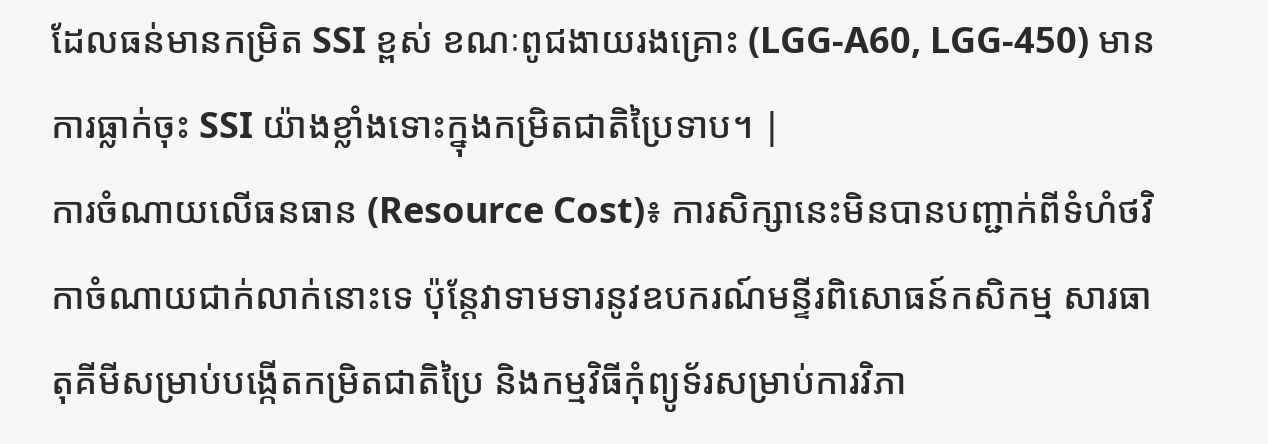ដែលធន់មានកម្រិត SSI ខ្ពស់ ខណៈពូជងាយរងគ្រោះ (LGG-A60, LGG-450) មានការធ្លាក់ចុះ SSI យ៉ាងខ្លាំងទោះក្នុងកម្រិតជាតិប្រៃទាប។ |
ការចំណាយលើធនធាន (Resource Cost)៖ ការសិក្សានេះមិនបានបញ្ជាក់ពីទំហំថវិកាចំណាយជាក់លាក់នោះទេ ប៉ុន្តែវាទាមទារនូវឧបករណ៍មន្ទីរពិសោធន៍កសិកម្ម សារធាតុគីមីសម្រាប់បង្កើតកម្រិតជាតិប្រៃ និងកម្មវិធីកុំព្យូទ័រសម្រាប់ការវិភា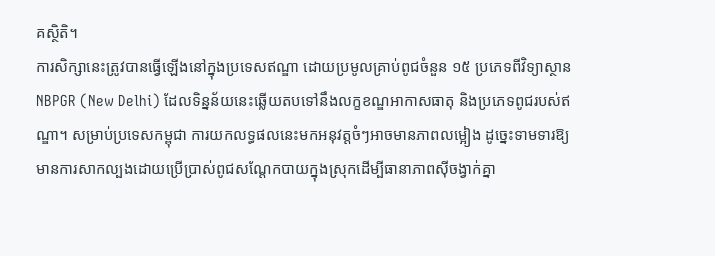គស្ថិតិ។
ការសិក្សានេះត្រូវបានធ្វើឡើងនៅក្នុងប្រទេសឥណ្ឌា ដោយប្រមូលគ្រាប់ពូជចំនួន ១៥ ប្រភេទពីវិទ្យាស្ថាន NBPGR (New Delhi) ដែលទិន្នន័យនេះឆ្លើយតបទៅនឹងលក្ខខណ្ឌអាកាសធាតុ និងប្រភេទពូជរបស់ឥណ្ឌា។ សម្រាប់ប្រទេសកម្ពុជា ការយកលទ្ធផលនេះមកអនុវត្តចំៗអាចមានភាពលម្អៀង ដូច្នេះទាមទារឱ្យមានការសាកល្បងដោយប្រើប្រាស់ពូជសណ្តែកបាយក្នុងស្រុកដើម្បីធានាភាពស៊ីចង្វាក់គ្នា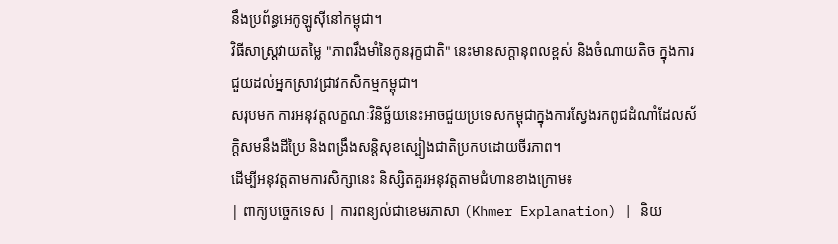នឹងប្រព័ន្ធអេកូឡូស៊ីនៅកម្ពុជា។
វិធីសាស្ត្រវាយតម្លៃ "ភាពរឹងមាំនៃកូនរុក្ខជាតិ" នេះមានសក្តានុពលខ្ពស់ និងចំណាយតិច ក្នុងការជួយដល់អ្នកស្រាវជ្រាវកសិកម្មកម្ពុជា។
សរុបមក ការអនុវត្តលក្ខណៈវិនិច្ឆ័យនេះអាចជួយប្រទេសកម្ពុជាក្នុងការស្វែងរកពូជដំណាំដែលស័ក្តិសមនឹងដីប្រៃ និងពង្រឹងសន្តិសុខស្បៀងជាតិប្រកបដោយចីរភាព។
ដើម្បីអនុវត្តតាមការសិក្សានេះ និស្សិតគួរអនុវត្តតាមជំហានខាងក្រោម៖
| ពាក្យបច្ចេកទេស | ការពន្យល់ជាខេមរភាសា (Khmer Explanation) | និយ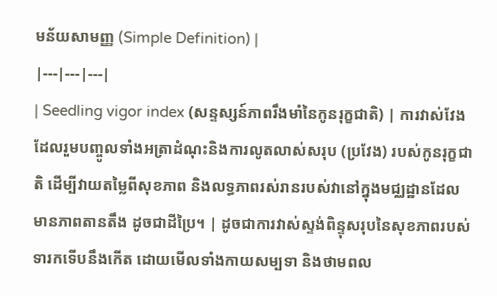មន័យសាមញ្ញ (Simple Definition) |
|---|---|---|
| Seedling vigor index (សន្ទស្សន៍ភាពរឹងមាំនៃកូនរុក្ខជាតិ) | ការវាស់វែងដែលរួមបញ្ចូលទាំងអត្រាដំណុះនិងការលូតលាស់សរុប (ប្រវែង) របស់កូនរុក្ខជាតិ ដើម្បីវាយតម្លៃពីសុខភាព និងលទ្ធភាពរស់រានរបស់វានៅក្នុងមជ្ឈដ្ឋានដែលមានភាពតានតឹង ដូចជាដីប្រៃ។ | ដូចជាការវាស់ស្ទង់ពិន្ទុសរុបនៃសុខភាពរបស់ទារកទើបនឹងកើត ដោយមើលទាំងកាយសម្បទា និងថាមពល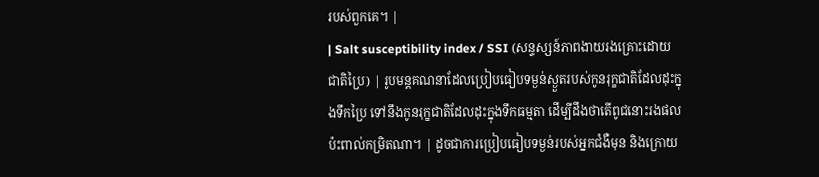របស់ពួកគេ។ |
| Salt susceptibility index / SSI (សន្ទស្សន៍ភាពងាយរងគ្រោះដោយជាតិប្រៃ) | រូបមន្តគណនាដែលប្រៀបធៀបទម្ងន់ស្ងួតរបស់កូនរុក្ខជាតិដែលដុះក្នុងទឹកប្រៃ ទៅនឹងកូនរុក្ខជាតិដែលដុះក្នុងទឹកធម្មតា ដើម្បីដឹងថាតើពូជនោះរងផលប៉ះពាល់កម្រិតណា។ | ដូចជាការប្រៀបធៀបទម្ងន់របស់អ្នកជំងឺមុន និងក្រោយ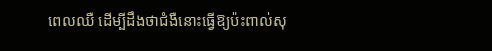ពេលឈឺ ដើម្បីដឹងថាជំងឺនោះធ្វើឱ្យប៉ះពាល់សុ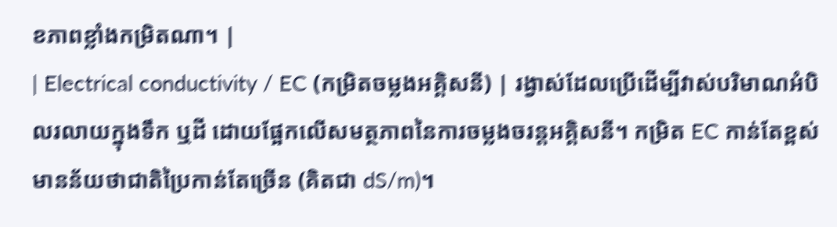ខភាពខ្លាំងកម្រិតណា។ |
| Electrical conductivity / EC (កម្រិតចម្លងអគ្គិសនី) | រង្វាស់ដែលប្រើដើម្បីវាស់បរិមាណអំបិលរលាយក្នុងទឹក ឬដី ដោយផ្អែកលើសមត្ថភាពនៃការចម្លងចរន្តអគ្គិសនី។ កម្រិត EC កាន់តែខ្ពស់ មានន័យថាជាតិប្រៃកាន់តែច្រើន (គិតជា dS/m)។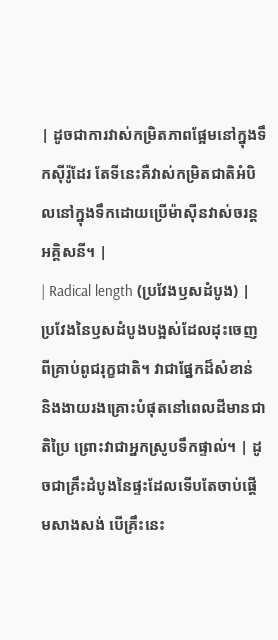| ដូចជាការវាស់កម្រិតភាពផ្អែមនៅក្នុងទឹកស៊ីរ៉ូដែរ តែទីនេះគឺវាស់កម្រិតជាតិអំបិលនៅក្នុងទឹកដោយប្រើម៉ាស៊ីនវាស់ចរន្តអគ្គិសនី។ |
| Radical length (ប្រវែងឫសដំបូង) | ប្រវែងនៃឫសដំបូងបង្អស់ដែលដុះចេញពីគ្រាប់ពូជរុក្ខជាតិ។ វាជាផ្នែកដ៏សំខាន់ និងងាយរងគ្រោះបំផុតនៅពេលដីមានជាតិប្រៃ ព្រោះវាជាអ្នកស្រូបទឹកផ្ទាល់។ | ដូចជាគ្រឹះដំបូងនៃផ្ទះដែលទើបតែចាប់ផ្តើមសាងសង់ បើគ្រឹះនេះ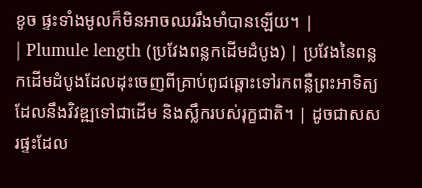ខូច ផ្ទះទាំងមូលក៏មិនអាចឈររឹងមាំបានឡើយ។ |
| Plumule length (ប្រវែងពន្លកដើមដំបូង) | ប្រវែងនៃពន្លកដើមដំបូងដែលដុះចេញពីគ្រាប់ពូជឆ្ពោះទៅរកពន្លឺព្រះអាទិត្យ ដែលនឹងវិវឌ្ឍទៅជាដើម និងស្លឹករបស់រុក្ខជាតិ។ | ដូចជាសសរផ្ទះដែល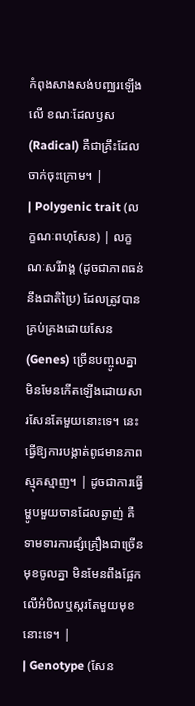កំពុងសាងសង់បញ្ឈរឡើងលើ ខណៈដែលឫស (Radical) គឺជាគ្រឹះដែលចាក់ចុះក្រោម។ |
| Polygenic trait (លក្ខណៈពហុសែន) | លក្ខណៈសរីរាង្គ (ដូចជាភាពធន់នឹងជាតិប្រៃ) ដែលត្រូវបានគ្រប់គ្រងដោយសែន (Genes) ច្រើនបញ្ចូលគ្នា មិនមែនកើតឡើងដោយសារសែនតែមួយនោះទេ។ នេះធ្វើឱ្យការបង្កាត់ពូជមានភាពស្មុគស្មាញ។ | ដូចជាការធ្វើម្ហូបមួយចានដែលឆ្ងាញ់ គឺទាមទារការផ្សំគ្រឿងជាច្រើនមុខចូលគ្នា មិនមែនពឹងផ្អែកលើអំបិលឬស្ករតែមួយមុខនោះទេ។ |
| Genotype (សែន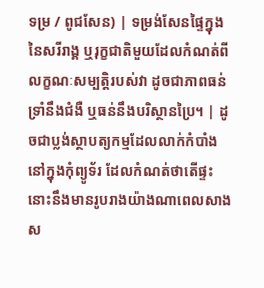ទម្រ / ពូជសែន) | ទម្រង់សែនផ្ទៃក្នុងនៃសរីរាង្គ ឬរុក្ខជាតិមួយដែលកំណត់ពីលក្ខណៈសម្បត្តិរបស់វា ដូចជាភាពធន់ទ្រាំនឹងជំងឺ ឬធន់នឹងបរិស្ថានប្រៃ។ | ដូចជាប្លង់ស្ថាបត្យកម្មដែលលាក់កំបាំងនៅក្នុងកុំព្យូទ័រ ដែលកំណត់ថាតើផ្ទះនោះនឹងមានរូបរាងយ៉ាងណាពេលសាងស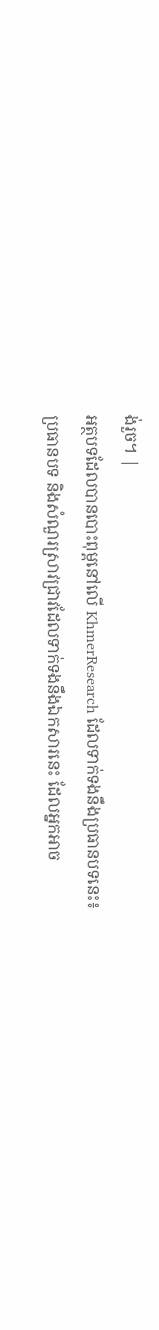ង់រួច។ |
អត្ថបទដែលបានបោះពុម្ពនៅលើ KhmerResearch ដែលទាក់ទងនឹងប្រធានបទនេះ៖
ប្រធានបទ និងសំណួរស្រាវជ្រាវដែលទាក់ទងនឹងឯកសារនេះ ដែលអ្នកអាច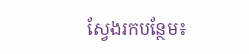ស្វែងរកបន្ថែម៖